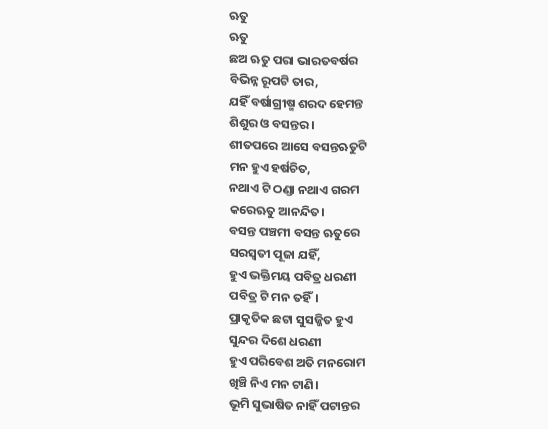ଋତୁ
ଋତୁ
ଛଅ ଋତୁ ପରା ଭାରତବର୍ଷର
ବିଭିନ୍ନ ରୂପଟି ତାର,
ଯହିଁ ବର୍ଷାଗ୍ରୀଷ୍ମ ଶରଦ ହେମନ୍ତ
ଶିଶୁର ଓ ବସନ୍ତର।
ଶୀତପରେ ଆସେ ବସନ୍ତଋତୁଟି
ମନ ହୁଏ ହର୍ଷଚିତ,
ନଥାଏ ଟି ଠଣ୍ଡା ନଥାଏ ଗରମ
କରେଋତୁ ଆନନ୍ଦିତ।
ବସନ୍ତ ପଞ୍ଚମୀ ବସନ୍ତ ଋତୁରେ
ସରସ୍ୱତୀ ପୂଜା ଯହିଁ,
ହୁଏ ଭକ୍ତିମୟ ପବିତ୍ର ଧରଣୀ
ପବିତ୍ର ଟି ମନ ତହିଁ।
ପ୍ରାକୃତିକ ଛଟା ସୁସଜ୍ଜିତ ହୁଏ
ସୁନ୍ଦର ଦିଶେ ଧରଣୀ
ହୁଏ ପରିବେଶ ଅତି ମନରୋମ
ଖିଞ୍ଚି ନିଏ ମନ ଟାଣି।
ଭୂମି ସୁଭାଷିତ ନାହିଁ ପଟାନ୍ତର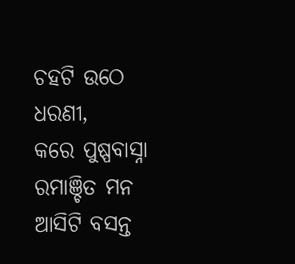ଚହଟି ଉଠେ ଧରଣୀ,
କରେ ପୁଷ୍ପବାସ୍ନା ରମାଞ୍ଚିତ ମନ
ଆସିଟି ବସନ୍ତ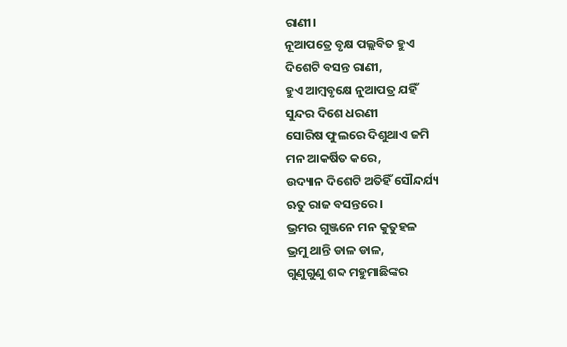ରାଣୀ।
ନୂଆପତ୍ରେ ବୃକ୍ଷ ପଲ୍ଲବିତ ହୁଏ
ଦିଶେଟି ବସନ୍ତ ରାଣୀ,
ହୁଏ ଆମ୍ବବୃକ୍ଷେ ନୁଆପତ୍ର ଯହିଁ
ସୁନ୍ଦର ଦିଶେ ଧରଣୀ
ସୋରିଷ ଫୁଲରେ ଦିଶୁଥାଏ ଜମି
ମନ ଆକର୍ଷିତ କରେ,
ଉଦ୍ୟାନ ଦିଶେଟି ଅତିହିଁ ସୌନ୍ଦର୍ଯ୍ୟ
ଋତୁ ରାଜ ବସନ୍ତରେ।
ଭ୍ରମର ଗୁଞ୍ଜନେ ମନ କୁତୁହଳ
ଭ୍ରମୁ ଥାନ୍ତି ଡାଳ ଡାଳ,
ଗୁଣୁଗୁଣୁ ଶବ୍ଦ ମହୁମାଛିଙ୍କର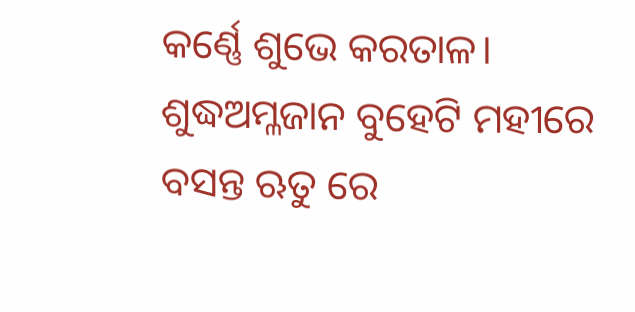କର୍ଣ୍ଣେ ଶୁଭେ କରତାଳ।
ଶୁଦ୍ଧଅମ୍ଳଜାନ ବୁହେଟି ମହୀରେ
ବସନ୍ତ ଋତୁ ରେ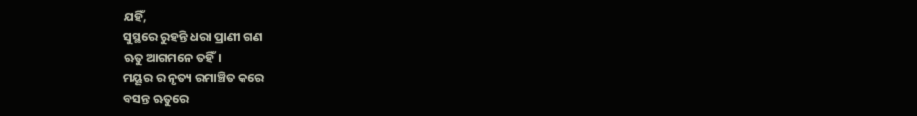ଯହିଁ,
ସୁସ୍ଥରେ ରୁହନ୍ତି ଧରା ପ୍ରାଣୀ ଗଣ
ଋତୁ ଆଗମନେ ତହିଁ।
ମୟୂର ର ନୃତ୍ୟ ରମାଞ୍ଚିତ କରେ
ବସନ୍ତ ଋତୁରେ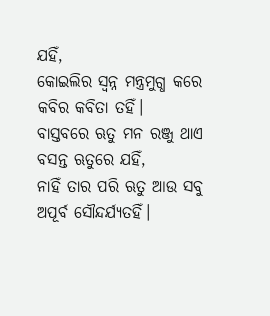ଯହିଁ,
କୋଇଲିର ସ୍ବନ୍ନ ମନ୍ତ୍ରମୁଗ୍ଧ କରେ
କବିର କବିତା ତହିଁ।
ବାସ୍ତବରେ ଋତୁ ମନ ରଞ୍ଜୁ ଥାଏ
ବସନ୍ତ ଋତୁରେ ଯହିଁ,
ନାହିଁ ତାର ପରି ଋତୁ ଆଉ ସବୁ
ଅପୂର୍ବ ସୌନ୍ଦର୍ଯ୍ୟତହିଁ।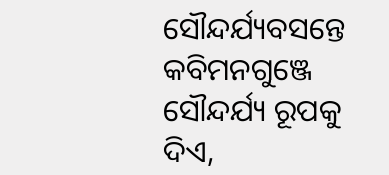ସୌନ୍ଦର୍ଯ୍ୟବସନ୍ତେ କବିମନଗୁଞ୍ଜେ
ସୌନ୍ଦର୍ଯ୍ୟ ରୂପକୁ ଦିଏ,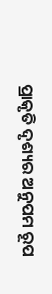ପ୍ରାକୃତି ଦୃଶ୍ୟର ଅନୁପମ ରୂପ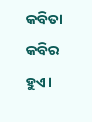କବିତା କବିର ହୁଏ।